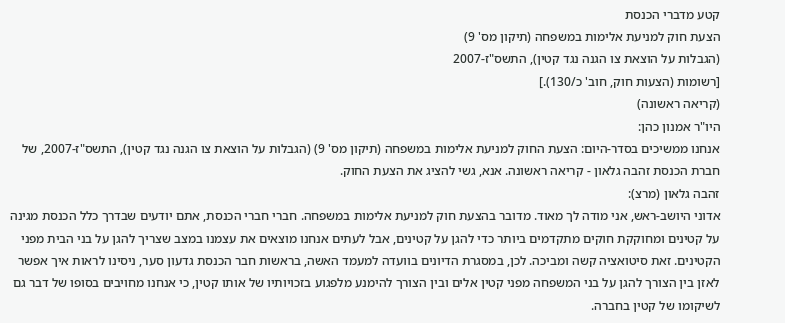קטע מדברי הכנסת
הצעת חוק למניעת אלימות במשפחה (תיקון מס' 9)
(הגבלות על הוצאת צו הגנה נגד קטין), התשס"ז-2007
[רשומות (הצעות חוק, חוב' כ/130).]
(קריאה ראשונה)
היו"ר אמנון כהן:
אנחנו ממשיכים בסדר-היום: הצעת החוק למניעת אלימות במשפחה (תיקון מס' 9) (הגבלות על הוצאת צו הגנה נגד קטין), התשס"ז-2007, של חברת הכנסת זהבה גלאון - קריאה ראשונה. אנא, גשי להציג את הצעת החוק.
זהבה גלאון (מרצ):
אדוני היושב-ראש, אני מודה לך מאוד. מדובר בהצעת חוק למניעת אלימות במשפחה. חברי חברי הכנסת, אתם יודעים שבדרך כלל הכנסת מגינה על קטינים ומחוקקת חוקים מתקדמים ביותר כדי להגן על קטינים, אבל לעתים אנחנו מוצאים את עצמנו במצב שצריך להגן על בני הבית מפני הקטינים. זאת סיטואציה קשה ומביכה. לכן, במסגרת הדיונים בוועדה למעמד האשה, בראשות חבר הכנסת גדעון סער, ניסינו לראות איך אפשר לאזן בין הצורך להגן על בני המשפחה מפני קטין אלים ובין הצורך להימנע מלפגוע בזכויותיו של אותו קטין, כי אנחנו מחויבים בסופו של דבר גם לשיקומו של קטין בחברה.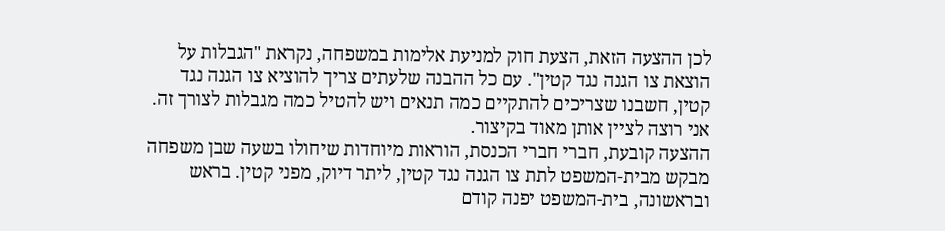לכן ההצעה הזאת, הצעת חוק למניעת אלימות במשפחה, נקראת "הגבלות על הוצאת צו הגנה נגד קטין". עם כל ההבנה שלעתים צריך להוציא צו הגנה נגד קטין, חשבנו שצריכים להתקיים כמה תנאים ויש להטיל כמה מגבלות לצורך זה. אני רוצה לציין אותן מאוד בקיצור.
ההצעה קובעת, חברי חברי הכנסת, הוראות מיוחדות שיחולו בשעה שבן משפחה מבקש מבית-המשפט לתת צו הגנה נגד קטין, ליתר דיוק, מפני קטין. בראש ובראשונה, בית-המשפט יפנה קודם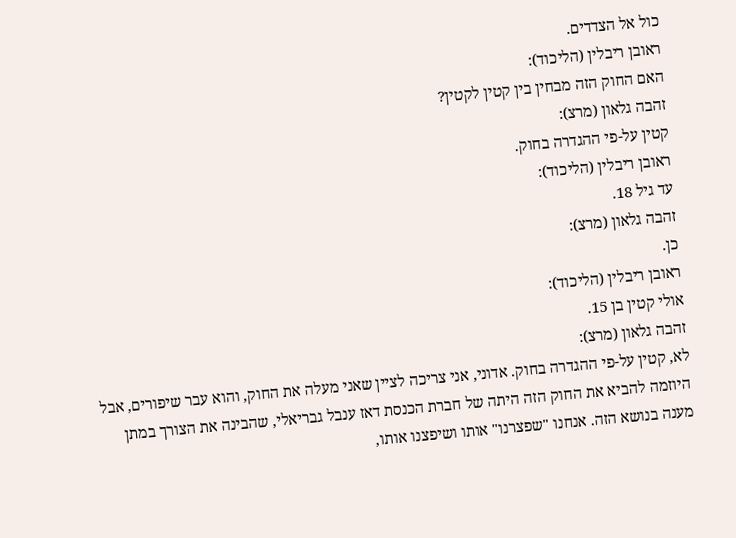כול אל הצדדים.
ראובן ריבלין (הליכוד):
האם החוק הזה מבחין בין קטין לקטין?
זהבה גלאון (מרצ):
קטין על-פי ההגדרה בחוק.
ראובן ריבלין (הליכוד):
עד גיל 18.
זהבה גלאון (מרצ):
כן.
ראובן ריבלין (הליכוד):
אולי קטין בן 15.
זהבה גלאון (מרצ):
לא, קטין על-פי ההגדרה בחוק. אדוני, אני צריכה לציין שאני מעלה את החוק, והוא עבר שיפורים, אבל היוזמה להביא את החוק הזה היתה של חברת הכנסת דאז ענבל גבריאלי, שהבינה את הצורך במתן מענה בנושא הזה. אנחנו "שפצרנו" אותו ושיפצנו אותו,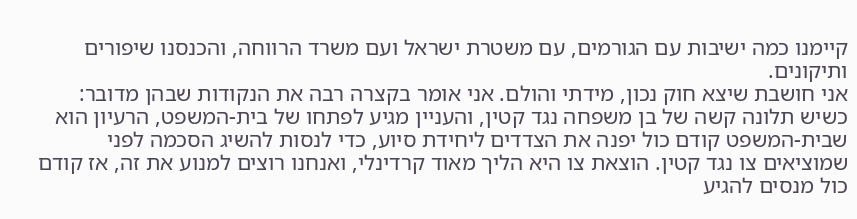קיימנו כמה ישיבות עם הגורמים, עם משטרת ישראל ועם משרד הרווחה, והכנסנו שיפורים ותיקונים.
אני חושבת שיצא חוק נכון, מידתי והולם. אני אומר בקצרה רבה את הנקודות שבהן מדובר: כשיש תלונה קשה של בן משפחה נגד קטין, והעניין מגיע לפתחו של בית-המשפט, הרעיון הוא שבית-המשפט קודם כול יפנה את הצדדים ליחידת סיוע, כדי לנסות להשיג הסכמה לפני שמוציאים צו נגד קטין. הוצאת צו היא הליך מאוד קרדינלי, ואנחנו רוצים למנוע את זה, אז קודם כול מנסים להגיע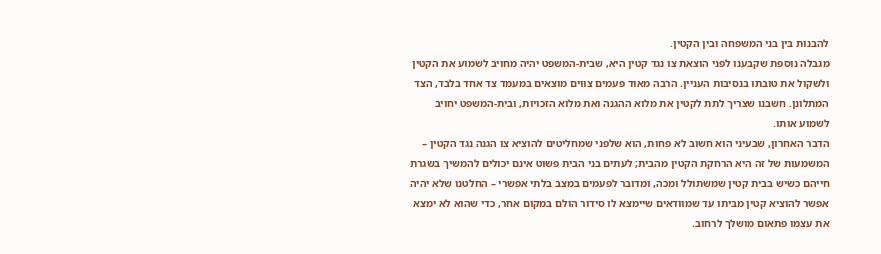להבנות בין בני המשפחה ובין הקטין.
מגבלה נוספת שקבענו לפני הוצאת צו נגד קטין היא, שבית-המשפט יהיה מחויב לשמוע את הקטין ולשקול את טובתו בנסיבות העניין. הרבה מאוד פעמים צווים מוצאים במעמד צד אחד בלבד, הצד המתלונן. חשבנו שצריך לתת לקטין את מלוא ההגנה ואת מלוא הזכויות, ובית-המשפט יחויב לשמוע אותו.
הדבר האחרון, שבעיני הוא חשוב לא פחות, הוא שלפני שמחליטים להוציא צו הגנה נגד הקטין – המשמעות של זה היא הרחקת הקטין מהבית; לעתים בני הבית פשוט אינם יכולים להמשיך בשגרת חייהם כשיש בבית קטין שמשתולל ומכה, ומדובר לפעמים במצב בלתי אפשרי – החלטנו שלא יהיה אפשר להוציא קטין מביתו עד שמוודאים שיימצא לו סידור הולם במקום אחר, כדי שהוא לא ימצא את עצמו פתאום מושלך לרחוב.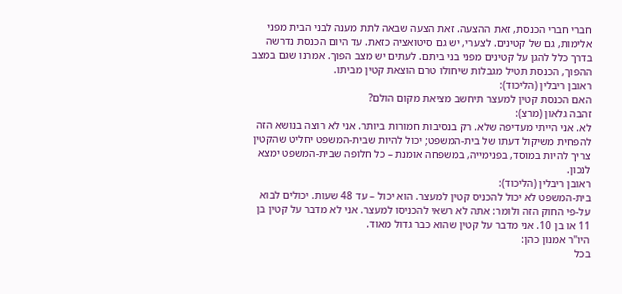חברי חברי הכנסת, זאת ההצעה. זאת הצעה שבאה לתת מענה לבני הבית מפני אלימות, גם של קטינים. לצערי, יש גם סיטואציה כזאת. עד היום הכנסת נדרשה בדרך כלל להגן על קטינים מפני בני ביתם. לעתים יש מצב הפוך. אמרנו שגם במצב ההפוך, הכנסת תטיל מגבלות שיחולו טרם הוצאת קטין מביתו.
ראובן ריבלין (הליכוד):
האם הכנסת קטין למעצר תיחשב מציאת מקום הולם?
זהבה גלאון (מרצ):
לא. אני הייתי מעדיפה שלא. רק בנסיבות חמורות ביותר. אני לא רוצה בנושא הזה להפחית משיקול דעתו של בית-המשפט; יכול להיות שבית-המשפט יחליט שהקטין צריך להיות במוסד, בפנימייה, במשפחה אומנת – כל חלופה שבית-המשפט ימצא לנכון.
ראובן ריבלין (הליכוד):
בית-המשפט לא יכול להכניס קטין למעצר. הוא יכול – עד 48 שעות. יכולים לבוא על-פי החוק הזה ולומר: אתה לא רשאי להכניסו למעצר. אני לא מדבר על קטין בן 11 או בן 10. אני מדבר על קטין שהוא כבר גדול מאוד.
היו"ר אמנון כהן:
בכל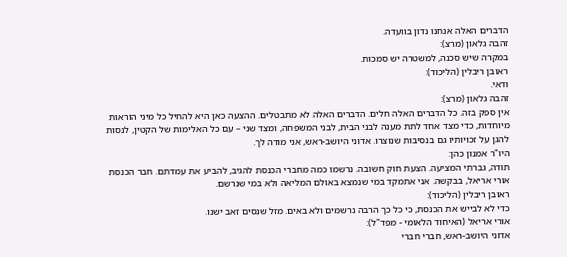הדברים האלה אנחנו נדון בוועדה.
זהבה גלאון (מרצ):
במקרה שיש סכנה, למשטרה יש סמכות.
ראובן ריבלין (הליכוד):
ודאי.
זהבה גלאון (מרצ):
אין ספק בזה. כל הדברים האלה חלים. הדברים האלה לא מתבטלים. ההצעה כאן היא להחיל כל מיני הוראות מיוחדות, כדי מצד אחד לתת מענה לבני הבית, לבני המשפחה, ומצד שני – עם כל האלימות של הקטין, לנסות להגן על זכויותיו גם בנסיבות שנוצרו. אדוני היושב-ראש, אני מודה לך.
היו"ר אמנון כהן:
תודה, גברתי המציעה. הצעת חוק חשובה. נרשמו כמה מחברי הכנסת להגיב, להביע את עמדתם. חבר הכנסת אורי אריאל, בבקשה. אני אתמקד במי שנמצא באולם המליאה ולא במי שנרשם.
ראובן ריבלין (הליכוד):
כדי לא לבייש את הכנסת, כי כל כך הרבה נרשמים ולא באים. מזל שנסים זאב ישנו.
אורי אריאל (האיחוד הלאומי - מפד"ל):
אדוני היושב-ראש, חברי חברי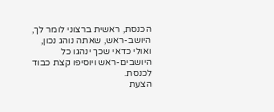הכנסת, ראשית ברצוני לומר לך, היושב-ראש, שאתה נוהג נכון, ואולי כדאי שכך ינהגו כל היושבים-ראש ויוסיפו קצת כבוד לכנסת.
הצעת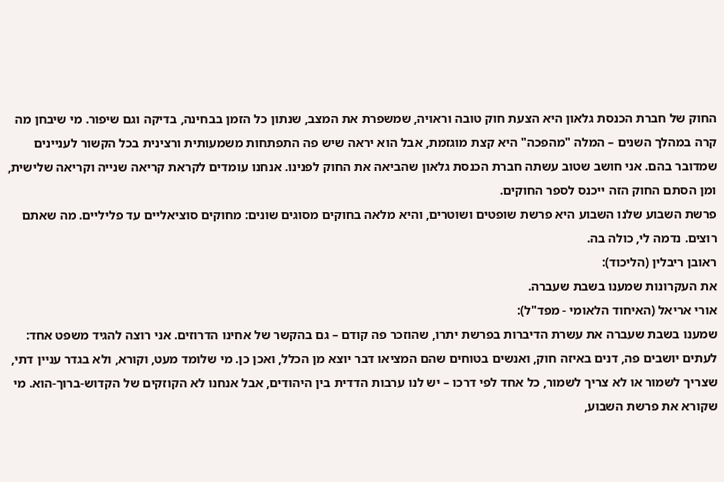החוק של חברת הכנסת גלאון היא הצעת חוק טובה וראויה, שמשפרת את המצב, שנתון כל הזמן בבחינה, בדיקה וגם שיפור. מי שיבחן מה קרה במהלך השנים – המלה "מהפכה" היא קצת מוגזמת, אבל הוא יראה שיש פה התפתחות משמעותית ורצינית בכל הקשור לעניינים שמדובר בהם. אני חושב שטוב עשתה חברת הכנסת גלאון שהביאה את החוק לפנינו. אנחנו עומדים לקראת קריאה שנייה וקריאה שלישית, ומן הסתם החוק הזה ייכנס לספר החוקים.
פרשת השבוע שלנו השבוע היא פרשת שופטים ושוטרים, והיא מלאה בחוקים מסוגים שונים: מחוקים סוציאליים עד פליליים. מה שאתם רוצים. נדמה לי, כולה בה.
ראובן ריבלין (הליכוד):
את העקרונות שמענו בשבת שעברה.
אורי אריאל (האיחוד הלאומי - מפד"ל):
שמענו בשבת שעברה את עשרת הדיברות בפרשת יתרו, שהוזכר פה קודם – גם בהקשר של אחינו הדרוזים. אני רוצה להגיד משפט אחד: לעתים יושבים פה, דנים באיזה חוק, ואנשים בטוחים שהם המציאו דבר יוצא מן הכלל, ואכן כן. מי שלומד מעט, וקורא, ולא בגדר עניין דתי, שצריך לשמור או לא צריך לשמור, כל אחד לפי דרכו – יש לנו ערבות הדדית בין היהודים, אבל אנחנו לא הקוזקים של הקדוש-ברוך-הוא. מי שקורא את פרשת השבוע,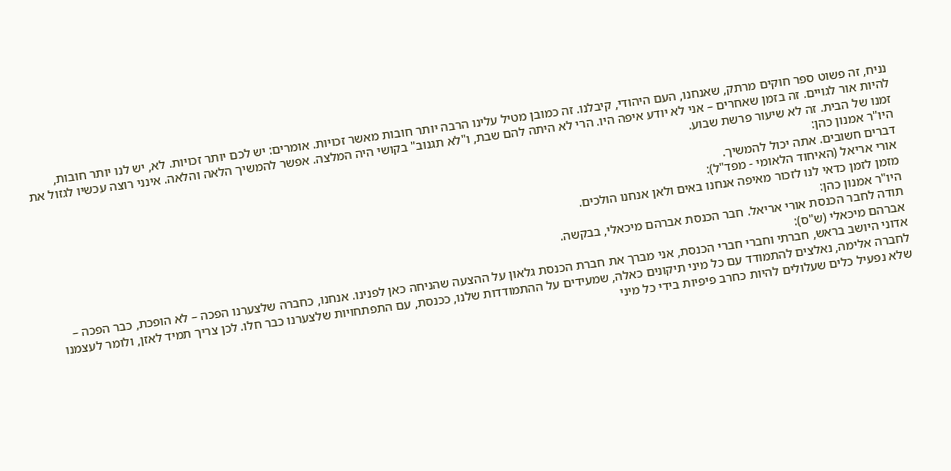נניח, זה פשוט ספר חוקים מרתק, שאנחנו, העם היהודי, קיבלנו. זה כמובן מטיל עלינו הרבה יותר חובות מאשר זכויות. אומרים: יש לכם יותר זכויות. לא, יש לנו יותר חובות, להיות אור לגויים. זה בזמן שאחרים – אני לא יודע איפה היו. הרי לא היתה להם שבת, ו"לא תגנוב" בקושי היה המלצה. אפשר להמשיך הלאה והלאה. אינני רוצה עכשיו לגזול את זמנו של הבית. זה לא שיעור פרשת שבוע.
היו"ר אמנון כהן:
דברים חשובים. אתה יכול להמשיך.
אורי אריאל (האיחוד הלאומי - מפד"ל):
מזמן לזמן כדאי לנו לזכור מאיפה אנחנו באים ולאן אנחנו הולכים.
היו"ר אמנון כהן:
תודה לחבר הכנסת אורי אריאל. חבר הכנסת אברהם מיכאלי, בבקשה.
אברהם מיכאלי (ש"ס):
אדוני היושב בראש, חברתי וחברי חברי הכנסת, אני מברך את חברת הכנסת גלאון על ההצעה שהניחה כאן לפנינו. אנחנו, כחברה שלצערנו הפכה – לא הופכת, כבר הפכה – לחברה אלימה, נאלצים להתמודד עם כל מיני תיקונים כאלה, שמעידים על ההתמודדות שלנו, ככנסת, עם התפתחויות שלצערנו כבר חלו. לכן צריך תמיד לאזן, ולומר לעצמנו שלא נפעיל כלים שעלולים להיות כחרב פיפיות בידי כל מיני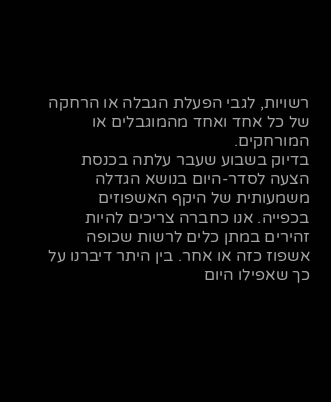רשויות, לגבי הפעלת הגבלה או הרחקה של כל אחד ואחד מהמוגבלים או המורחקים.
בדיוק בשבוע שעבר עלתה בכנסת הצעה לסדר-היום בנושא הגדלה משמעותית של היקף האשפוזים בכפייה. אנו כחברה צריכים להיות זהירים במתן כלים לרשות שכופה אשפוז כזה או אחר. בין היתר דיברנו על כך שאפילו היום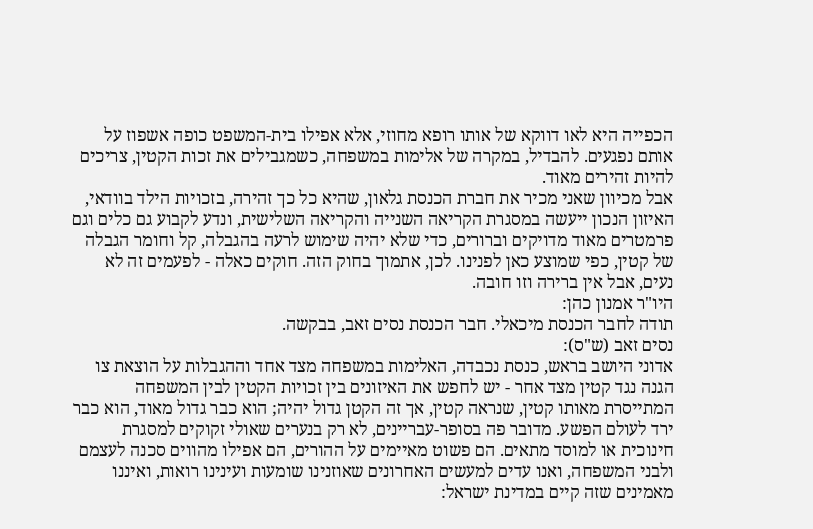הכפייה היא לאו דווקא של אותו רופא מחוזי, אלא אפילו בית-המשפט כופה אשפוז על אותם נפגעים. להבדיל, במקרה של אלימות במשפחה, כשמגבילים את זכות הקטין, צריכים להיות זהירים מאוד.
אבל מכיוון שאני מכיר את חברת הכנסת גלאון, שהיא כל כך זהירה, בזכויות הילד בוודאי, האיזון הנכון ייעשה במסגרת הקריאה השנייה והקריאה השלישית, ונדע לקבוע גם כלים וגם פרמטרים מאוד מדויקים וברורים, כדי שלא יהיה שימוש לרעה בהגבלה, קל וחומר הגבלה של קטין, כפי שמוצע כאן לפנינו. לכן, אתמוך בחוק הזה. חוקים כאלה - לפעמים זה לא נעים, אבל אין ברירה וזו חובה.
היו"ר אמנון כהן:
תודה לחבר הכנסת מיכאלי. חבר הכנסת נסים זאב, בבקשה.
נסים זאב (ש"ס):
אדוני היושב בראש, כנסת נכבדה, האלימות במשפחה מצד אחד וההגבלות על הוצאת צו הגנה נגד קטין מצד אחר - יש לחפש את האיזונים בין זכויות הקטין לבין המשפחה המתייסרת מאותו קטין, שנראה קטין, אך זה הקטן גדול יהיה; הוא כבר גדול מאוד, הוא כבר ירד לעולם הפשע. מדובר פה בסופר-עבריינים, לא רק בנערים שאולי זקוקים למסגרת חינוכית או למוסד מתאים. הם פשוט מאיימים על ההורים, הם אפילו מהווים סכנה לעצמם ולבני המשפחה, ואנו עדים למעשים האחרונים שאוזנינו שומעות ועינינו רואות, ואיננו מאמינים שזה קיים במדינת ישראל: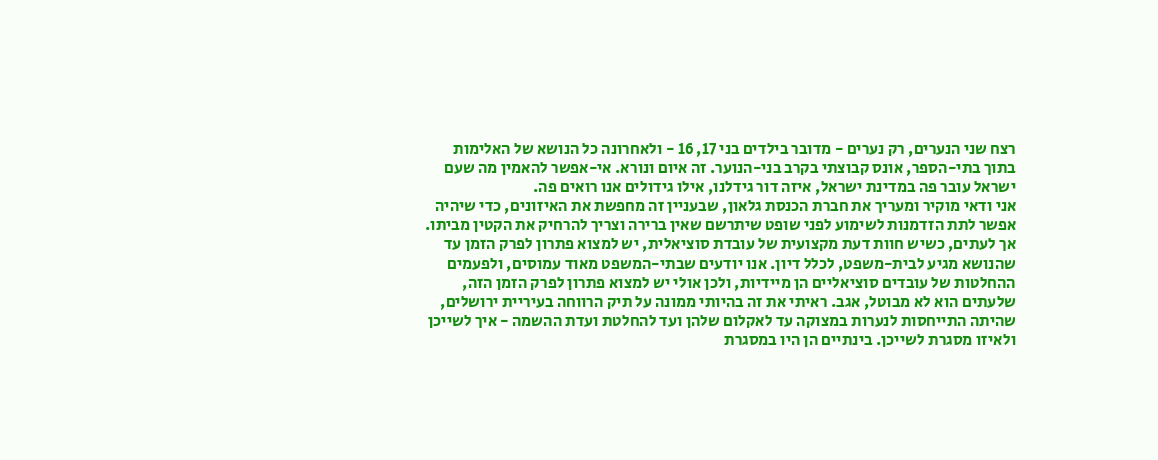רצח שני הנערים, רק נערים - מדובר בילדים בני 17, 16 - ולאחרונה כל הנושא של האלימות בתוך בתי-הספר, אונס קבוצתי בקרב בני-הנוער. זה איום ונורא. אי-אפשר להאמין מה שעם ישראל עובר פה במדינת ישראל, איזה דור גידלנו, אילו גידולים אנו רואים פה.
אני ודאי מוקיר ומעריך את חברת הכנסת גלאון, שבעניין זה מחפשת את האיזונים, כדי שיהיה אפשר לתת הזדמנות לשימוע לפני שופט שיתרשם שאין ברירה וצריך להרחיק את הקטין מביתו. אך לעתים, כשיש חוות דעת מקצועית של עובדת סוציאלית, יש למצוא פתרון לפרק הזמן עד שהנושא מגיע לבית-משפט, לכלל דיון. אנו יודעים שבתי-המשפט מאוד עמוסים, ולפעמים ההחלטות של עובדים סוציאליים הן מיידיות, ולכן אולי יש למצוא פתרון לפרק הזמן הזה, שלעתים הוא לא מבוטל, אגב. ראיתי את זה בהיותי ממונה על תיק הרווחה בעיריית ירושלים, שהיתה התייחסות לנערות במצוקה עד לאקלום שלהן ועד להחלטת ועדת ההשמה - איך לשייכן ולאיזו מסגרת לשייכן. בינתיים הן היו במסגרת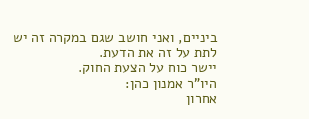ביניים, ואני חושב שגם במקרה זה יש לתת על זה את הדעת.
יישר כוח על הצעת החוק.
היו"ר אמנון כהן:
אחרון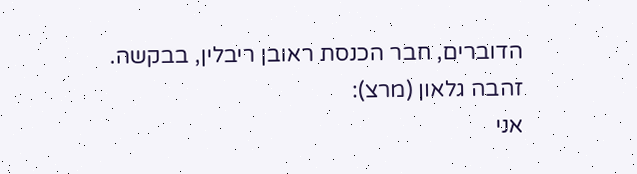הדוברים, חבר הכנסת ראובן ריבלין, בבקשה.
זהבה גלאון (מרצ):
אני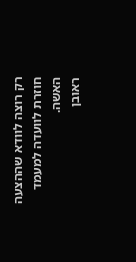רק רוצה לוודא שההצעה חוזרת לוועדה למעמד האשה.
ראובן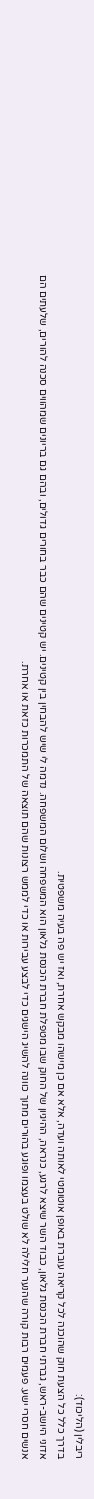ריבלין (הליכוד):
בדרך כלל כל הצעת חוק שהוכנה לכל קריאה עוברת באופן אוטומטי לאותה ועדה, אלא אם כן מישהו מבקש אחרת, ואז יש פה בעיה משפטית.
אדוני היושב-ראש, גברתי חברת הכנסת גלאון, כבוד השר שיצא לרגע, כנראה, ההיגיון של החוק שבו מטפלת חברת הכנסת גלאון הוא המשפחה ושלום המשפחה. נדמה לי שיש להבחין בין קטינים. יש קטינים שהם כבר בחורים גדולים, ובהם גם בריונים שמהווים סכנה להורים, שלעתים הם אנשים חסרי ישע. פעמים רבות קורה שהנער חלילה לא שולט בעצמו ופוגע בהורים מתוך כוונה להשיג הישגים כדי לבצע עבירות או כדי לממש רצונות שהם תוצאה של התמכרות כזאת או אחרת.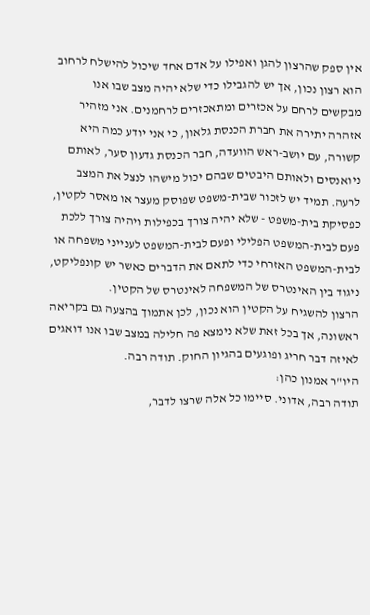אין ספק שהרצון להגן ואפילו על אדם אחד שיכול להישלח לרחוב הוא רצון נכון, אך יש להגבילו כדי שלא יהיה מצב שבו אנו מבקשים לרחם על אכזרים ומתאכזרים לרחמנים. אני מזהיר אזהרה יתירה את חברת הכנסת גלאון, כי אני יודע כמה היא קשורה, עם יושב-ראש הוועדה, חבר הכנסת גדעון סער, לאותם ניואנסים ולאותם היבטים שבהם יכול מישהו לנצל את המצב לרעה. תמיד יש לזכור שבית-משפט שפוסק מעצר או מאסר לקטין, כפסיקת בית-משפט - שלא יהיה צורך בכפילות ויהיה צורך ללכת פעם לבית-המשפט הפלילי ופעם לבית-המשפט לענייני משפחה או לבית-המשפט האזרחי כדי לתאם את הדברים כאשר יש קונפליקט, ניגוד בין האינטרס של המשפחה לאינטרס של הקטין.
הרצון להשגיח על הקטין הוא נכון, לכן אתמוך בהצעה גם בקריאה ראשונה, אך בכל זאת שלא נימצא פה חלילה במצב שבו אנו דואגים לאיזה דבר חריג ופוגעים בהגיון החוק. תודה רבה.
היו"ר אמנון כהן:
תודה רבה, אדוני. סיימו כל אלה שרצו לדבר,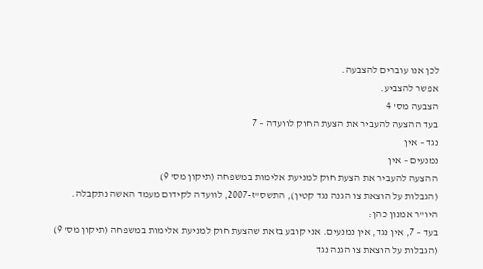לכן אנו עוברים להצבעה.
אפשר להצביע.
הצבעה מס' 4
בעד ההצעה להעביר את הצעת החוק לוועדה – 7
נגד – אין
נמנעים – אין
ההצעה להעביר את הצעת חוק למניעת אלימות במשפחה (תיקון מס' 9)
(הגבלות על הוצאת צו הגנה נגד קטין), התשס"ז-2007, לוועדה לקידום מעמד האשה נתקבלה.
היו"ר אמנון כהן:
בעד – 7, אין נגד, אין נמנעים. אני קובע בזאת שהצעת חוק למניעת אלימות במשפחה (תיקון מס' 9) (הגבלות על הוצאת צו הגנה נגד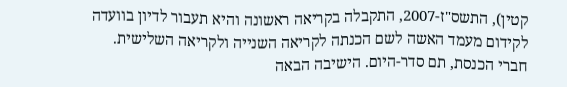קטין), התשס"ז-2007, התקבלה בקריאה ראשונה והיא תעבור לדיון בוועדה לקידום מעמד האשה לשם הכנתה לקריאה השנייה ולקריאה השלישית.
חברי הכנסת, תם סדר-היום. הישיבה הבאה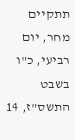תתקיים מחר, יום רביעי, כ"ו בשבט התשס"ז, 14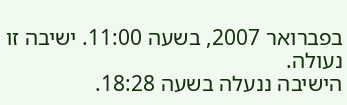בפברואר 2007, בשעה 11:00. ישיבה זו נעולה.
הישיבה ננעלה בשעה 18:28.